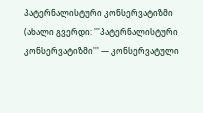პატერნალისტური კონსერვატიზმი
(ახალი გვერდი: '''პატერნალისტური კონსერვატიზმი''' — კონსერვატული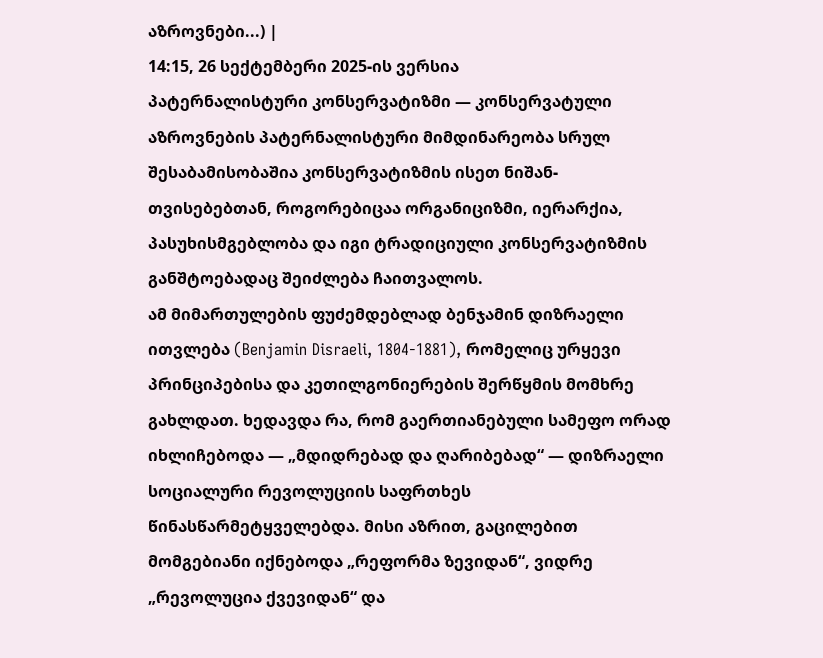აზროვნები...) |
14:15, 26 სექტემბერი 2025-ის ვერსია
პატერნალისტური კონსერვატიზმი — კონსერვატული აზროვნების პატერნალისტური მიმდინარეობა სრულ შესაბამისობაშია კონსერვატიზმის ისეთ ნიშან-თვისებებთან, როგორებიცაა ორგანიციზმი, იერარქია, პასუხისმგებლობა და იგი ტრადიციული კონსერვატიზმის განშტოებადაც შეიძლება ჩაითვალოს.
ამ მიმართულების ფუძემდებლად ბენჯამინ დიზრაელი ითვლება (Benjamin Disraeli, 1804-1881), რომელიც ურყევი პრინციპებისა და კეთილგონიერების შერწყმის მომხრე გახლდათ. ხედავდა რა, რომ გაერთიანებული სამეფო ორად იხლიჩებოდა — „მდიდრებად და ღარიბებად“ — დიზრაელი სოციალური რევოლუციის საფრთხეს წინასწარმეტყველებდა. მისი აზრით, გაცილებით მომგებიანი იქნებოდა „რეფორმა ზევიდან“, ვიდრე „რევოლუცია ქვევიდან“ და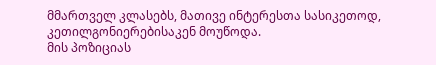მმართველ კლასებს, მათივე ინტერესთა სასიკეთოდ, კეთილგონიერებისაკენ მოუწოდა.
მის პოზიციას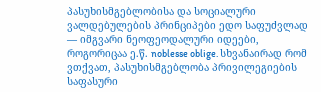პასუხისმგებლობისა და სოციალური ვალდებულების პრინციპები ედო საფუძვლად — იმგვარი ნეოფეოდალური იდეები, როგორიცაა ე.წ. noblesse oblige. სხვანაირად რომ ვთქვათ, პასუხისმგებლობა პრივილეგიების საფასური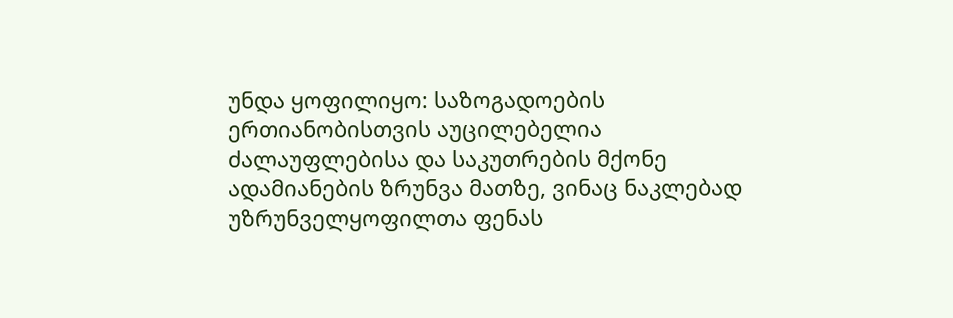უნდა ყოფილიყო: საზოგადოების ერთიანობისთვის აუცილებელია ძალაუფლებისა და საკუთრების მქონე ადამიანების ზრუნვა მათზე, ვინაც ნაკლებად უზრუნველყოფილთა ფენას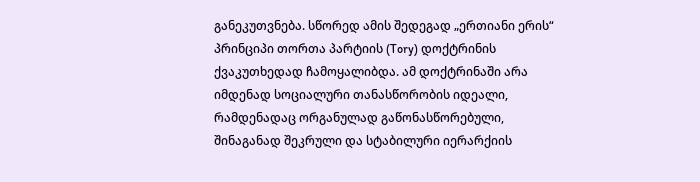განეკუთვნება. სწორედ ამის შედეგად „ერთიანი ერის“ პრინციპი თორთა პარტიის (Tory) დოქტრინის ქვაკუთხედად ჩამოყალიბდა. ამ დოქტრინაში არა იმდენად სოციალური თანასწორობის იდეალი, რამდენადაც ორგანულად გაწონასწორებული, შინაგანად შეკრული და სტაბილური იერარქიის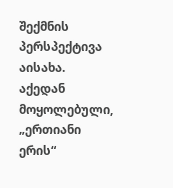შექმნის პერსპექტივა აისახა.
აქედან მოყოლებული, „ერთიანი ერის“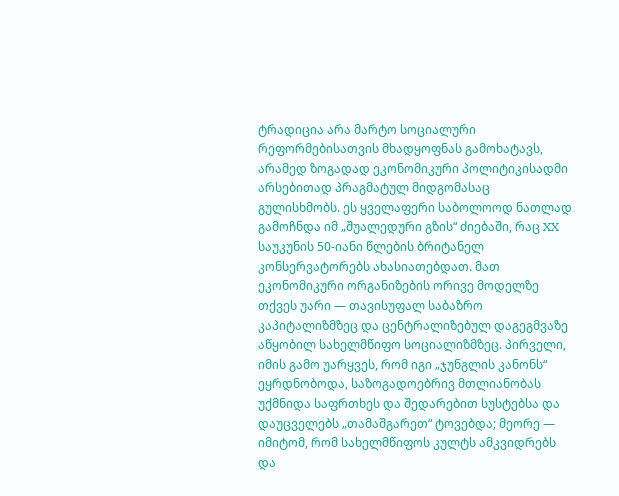ტრადიცია არა მარტო სოციალური რეფორმებისათვის მხადყოფნას გამოხატავს, არამედ ზოგადად ეკონომიკური პოლიტიკისადმი არსებითად პრაგმატულ მიდგომასაც გულისხმობს. ეს ყველაფერი საბოლოოდ ნათლად გამოჩნდა იმ „შუალედური გზის“ ძიებაში, რაც XX საუკუნის 50-იანი წლების ბრიტანელ კონსერვატორებს ახასიათებდათ. მათ ეკონომიკური ორგანიზების ორივე მოდელზე თქვეს უარი ― თავისუფალ საბაზრო კაპიტალიზმზეც და ცენტრალიზებულ დაგეგმვაზე აწყობილ სახელმწიფო სოციალიზმზეც. პირველი, იმის გამო უარყვეს, რომ იგი „ჯუნგლის კანონს“ ეყრდნობოდა, საზოგადოებრივ მთლიანობას უქმნიდა საფრთხეს და შედარებით სუსტებსა და დაუცველებს „თამაშგარეთ“ ტოვებდა; მეორე — იმიტომ, რომ სახელმწიფოს კულტს ამკვიდრებს და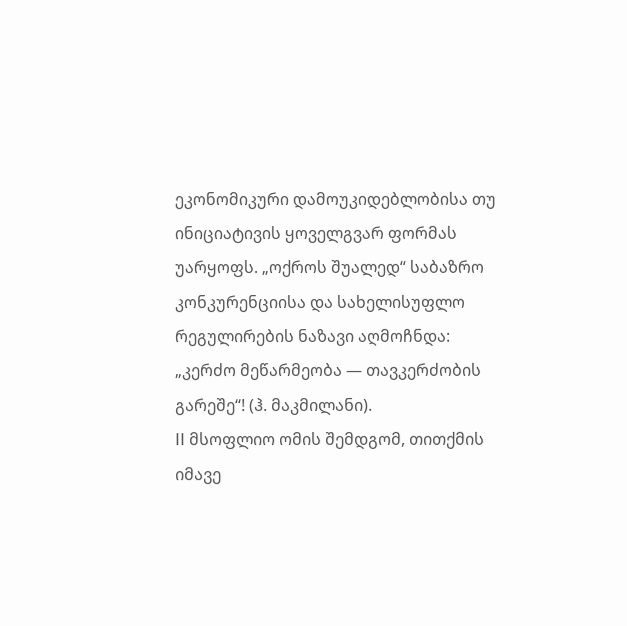ეკონომიკური დამოუკიდებლობისა თუ ინიციატივის ყოველგვარ ფორმას უარყოფს. „ოქროს შუალედ“ საბაზრო კონკურენციისა და სახელისუფლო რეგულირების ნაზავი აღმოჩნდა: „კერძო მეწარმეობა — თავკერძობის გარეშე“! (ჰ. მაკმილანი).
II მსოფლიო ომის შემდგომ, თითქმის იმავე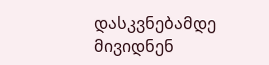დასკვნებამდე მივიდნენ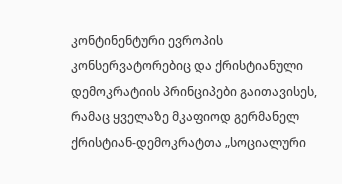კონტინენტური ევროპის კონსერვატორებიც და ქრისტიანული დემოკრატიის პრინციპები გაითავისეს, რამაც ყველაზე მკაფიოდ გერმანელ ქრისტიან-დემოკრატთა „სოციალური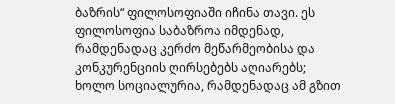ბაზრის“ ფილოსოფიაში იჩინა თავი. ეს ფილოსოფია საბაზროა იმდენად, რამდენადაც კერძო მეწარმეობისა და კონკურენციის ღირსებებს აღიარებს; ხოლო სოციალურია, რამდენადაც ამ გზით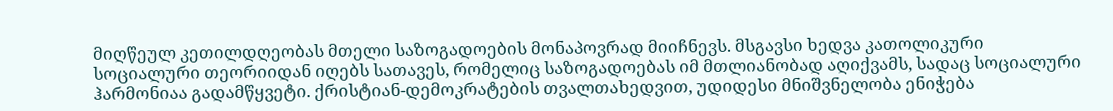მიღწეულ კეთილდღეობას მთელი საზოგადოების მონაპოვრად მიიჩნევს. მსგავსი ხედვა კათოლიკური სოციალური თეორიიდან იღებს სათავეს, რომელიც საზოგადოებას იმ მთლიანობად აღიქვამს, სადაც სოციალური ჰარმონიაა გადამწყვეტი. ქრისტიან-დემოკრატების თვალთახედვით, უდიდესი მნიშვნელობა ენიჭება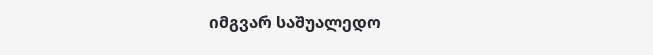იმგვარ საშუალედო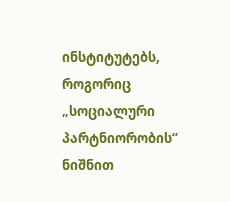ინსტიტუტებს, როგორიც „სოციალური პარტნიორობის“ ნიშნით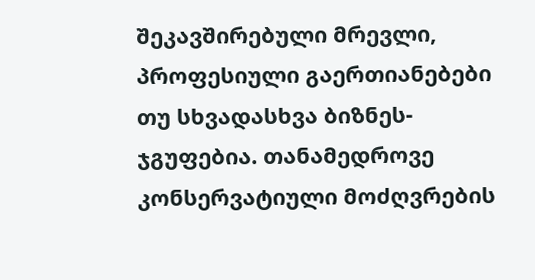შეკავშირებული მრევლი, პროფესიული გაერთიანებები თუ სხვადასხვა ბიზნეს-ჯგუფებია. თანამედროვე კონსერვატიული მოძღვრების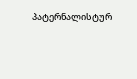პატერნალისტურ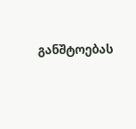განშტოებას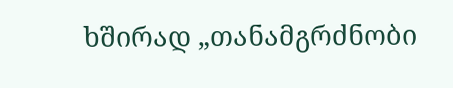ხშირად „თანამგრძნობი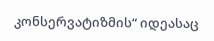კონსერვატიზმის“ იდეასაც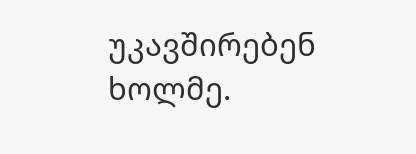უკავშირებენ ხოლმე.